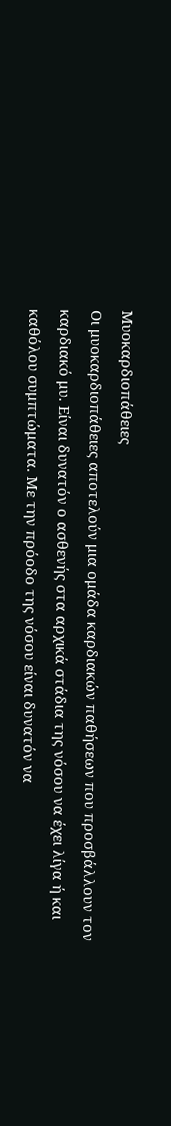Μυοκαρδιοπάθειες
Οι μυοκαρδιοπάθειες αποτελούν μια ομάδα καρδιακών παθήσεων που προσβάλλουν τον καρδιακό μυ. Είναι δυνατόν ο ασθενής στα αρχικά στάδια της νόσου να έχει λίγα ή και καθόλου συμπτώματα. Με την πρόοδο της νόσου είναι δυνατόν να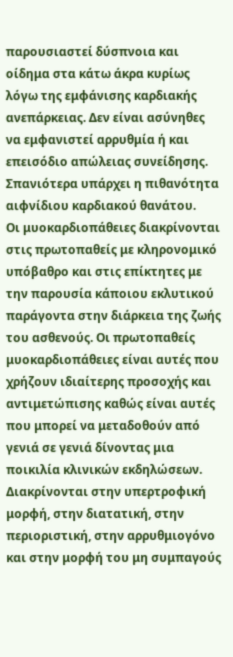παρουσιαστεί δύσπνοια και οίδημα στα κάτω άκρα κυρίως λόγω της εμφάνισης καρδιακής ανεπάρκειας. Δεν είναι ασύνηθες να εμφανιστεί αρρυθμία ή και επεισόδιο απώλειας συνείδησης. Σπανιότερα υπάρχει η πιθανότητα αιφνίδιου καρδιακού θανάτου.
Οι μυοκαρδιοπάθειες διακρίνονται στις πρωτοπαθείς με κληρονομικό υπόβαθρο και στις επίκτητες με την παρουσία κάποιου εκλυτικού παράγοντα στην διάρκεια της ζωής του ασθενούς. Οι πρωτοπαθείς μυοκαρδιοπάθειες είναι αυτές που χρήζουν ιδιαίτερης προσοχής και αντιμετώπισης καθώς είναι αυτές που μπορεί να μεταδοθούν από γενιά σε γενιά δίνοντας μια ποικιλία κλινικών εκδηλώσεων. Διακρίνονται στην υπερτροφική μορφή, στην διατατική, στην περιοριστική, στην αρρυθμιογόνο και στην μορφή του μη συμπαγούς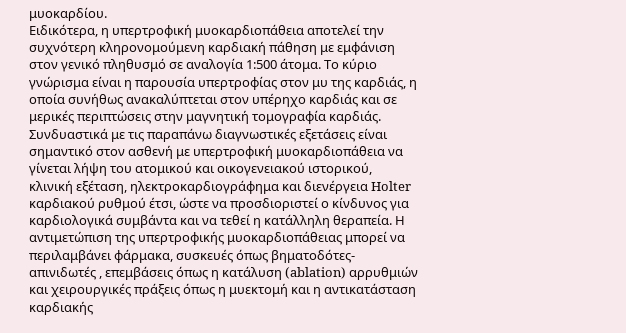μυοκαρδίου.
Ειδικότερα, η υπερτροφική μυοκαρδιοπάθεια αποτελεί την συχνότερη κληρονομούμενη καρδιακή πάθηση με εμφάνιση στον γενικό πληθυσμό σε αναλογία 1:500 άτομα. Το κύριο γνώρισμα είναι η παρουσία υπερτροφίας στον μυ της καρδιάς, η οποία συνήθως ανακαλύπτεται στον υπέρηχο καρδιάς και σε μερικές περιπτώσεις στην μαγνητική τομογραφία καρδιάς. Συνδυαστικά με τις παραπάνω διαγνωστικές εξετάσεις είναι σημαντικό στον ασθενή με υπερτροφική μυοκαρδιοπάθεια να γίνεται λήψη του ατομικού και οικογενειακού ιστορικού, κλινική εξέταση, ηλεκτροκαρδιογράφημα και διενέργεια Holter καρδιακού ρυθμού έτσι, ώστε να προσδιοριστεί ο κίνδυνος για καρδιολογικά συμβάντα και να τεθεί η κατάλληλη θεραπεία. Η αντιμετώπιση της υπερτροφικής μυοκαρδιοπάθειας μπορεί να περιλαμβάνει φάρμακα, συσκευές όπως βηματοδότες-απινιδωτές , επεμβάσεις όπως η κατάλυση (ablation) αρρυθμιών και χειρουργικές πράξεις όπως η μυεκτομή και η αντικατάσταση καρδιακής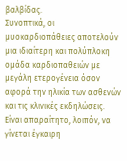βαλβίδας.
Συνοπτικά, οι μυοκαρδιοπάθειες αποτελούν μια ιδιαίτερη και πολύπλοκη ομάδα καρδιοπαθειών με μεγάλη ετερογένεια όσον αφορά την ηλικία των ασθενών και τις κλινικές εκδηλώσεις. Είναι απαραίτητο, λοιπόν, να γίνεται έγκαιρη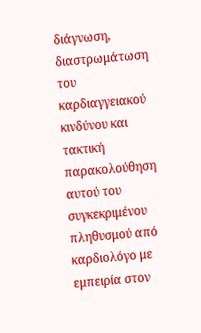διάγνωση, διαστρωμάτωση του καρδιαγγειακού κινδύνου και τακτική παρακολούθηση αυτού του συγκεκριμένου πληθυσμού από καρδιολόγο με εμπειρία στον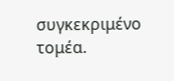συγκεκριμένο τομέα.